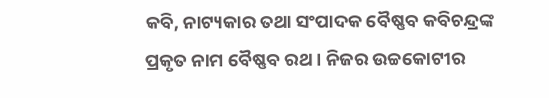କବି, ନାଟ୍ୟକାର ତଥା ସଂପାଦକ ବୈଷ୍ଣବ କବିଚନ୍ଦ୍ରଙ୍କ ପ୍ରକୃତ ନାମ ବୈଷ୍ଣବ ରଥ । ନିଜର ଉଚ୍ଚକୋଟୀର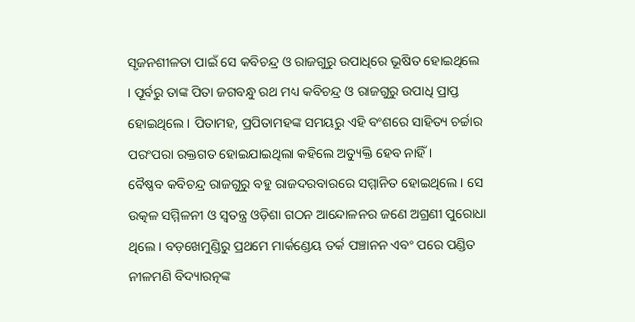ସୃଜନଶୀଳତା ପାଇଁ ସେ କବିଚନ୍ଦ୍ର ଓ ରାଜଗୁରୁ ଉପାଧିରେ ଭୂଷିତ ହୋଇଥିଲେ । ପୂର୍ବରୁ ତାଙ୍କ ପିତା ଜଗବନ୍ଧୁ ରଥ ମଧ୍ୟ କବିଚନ୍ଦ୍ର ଓ ରାଜଗୁରୁ ଉପାଧି ପ୍ରାପ୍ତ ହୋଇଥିଲେ । ପିତାମହ, ପ୍ରପିତାମହଙ୍କ ସମୟରୁ ଏହି ବଂଶରେ ସାହିତ୍ୟ ଚର୍ଚ୍ଚାର ପରଂପରା ରକ୍ତଗତ ହୋଇଯାଇଥିଲା କହିଲେ ଅତ୍ୟୁକ୍ତି ହେବ ନାହିଁ ।
ବୈଷ୍ଣବ କବିଚନ୍ଦ୍ର ରାଜଗୁରୁ ବହୁ ରାଜଦରବାରରେ ସମ୍ମାନିତ ହୋଇଥିଲେ । ସେ ଉତ୍କଳ ସମ୍ମିଳନୀ ଓ ସ୍ଵତନ୍ତ୍ର ଓଡ଼ିଶା ଗଠନ ଆନ୍ଦୋଳନର ଜଣେ ଅଗ୍ରଣୀ ପୁରୋଧା ଥିଲେ । ବଡ଼ଖେମୁଣ୍ଡିରୁ ପ୍ରଥମେ ମାର୍କଣ୍ଡେୟ ତର୍କ ପଞ୍ଚାନନ ଏବଂ ପରେ ପଣ୍ଡିତ ନୀଳମଣି ବିଦ୍ୟାରତ୍ନଙ୍କ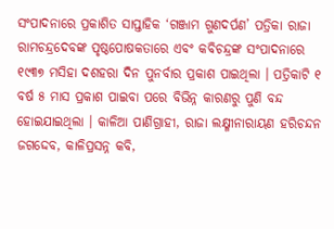ସଂପାଦନାରେ ପ୍ରକାଶିତ ସାପ୍ତାହିକ ‘ଗଞ୍ଜାମ ଗୁଣଦର୍ପଣ’ ପତ୍ରିକା ରାଜା ରାମଚନ୍ଦ୍ରଦେବଙ୍କ ପୃଷ୍ଠପୋଷକତାରେ ଏବଂ କବିଚନ୍ଦ୍ରଙ୍କ ସଂପାଦନାରେ ୧୯୩୭ ମସିହା ଦଶହରା ଦିନ ପୁନର୍ବାର ପ୍ରକାଶ ପାଇଥିଲା । ପତ୍ରିକାଟି ୧ ବର୍ଷ ୫ ମାସ ପ୍ରକାଶ ପାଇବା ପରେ ବିଭିନ୍ନ କାରଣରୁ ପୁଣି ବନ୍ଦ ହୋଇଯାଇଥିଲା । କାଳିଆ ପାଣିଗ୍ରାହୀ, ରାଜା ଲକ୍ଷ୍ମୀନାରାୟଣ ହରିଚନ୍ଦନ ଜଗଦ୍ଦେବ, କାଳିପ୍ରସନ୍ନ କବି,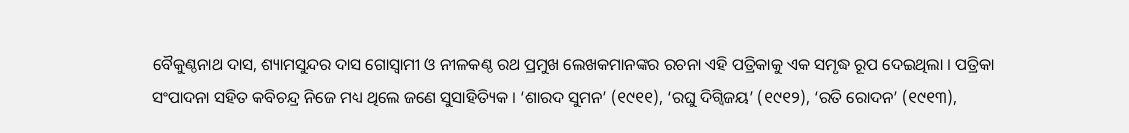ବୈକୁଣ୍ଠନାଥ ଦାସ, ଶ୍ୟାମସୁନ୍ଦର ଦାସ ଗୋସ୍ଵାମୀ ଓ ନୀଳକଣ୍ଠ ରଥ ପ୍ରମୁଖ ଲେଖକମାନଙ୍କର ରଚନା ଏହି ପତ୍ରିକାକୁ ଏକ ସମୃଦ୍ଧ ରୂପ ଦେଇଥିଲା । ପତ୍ରିକା ସଂପାଦନା ସହିତ କବିଚନ୍ଦ୍ର ନିଜେ ମଧ୍ୟ ଥିଲେ ଜଣେ ସୁସାହିତ୍ୟିକ । ‘ଶାରଦ ସୁମନ’ (୧୯୧୧), ‘ରଘୁ ଦିଗ୍ବିଜୟ’ (୧୯୧୨), ‘ରତି ରୋଦନ’ (୧୯୧୩),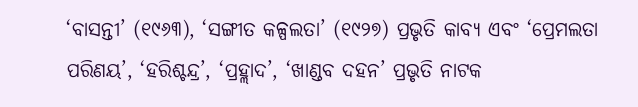‘ବାସନ୍ତୀ’ (୧୯୬୩), ‘ସଙ୍ଗୀତ କଳ୍ପଲତା’ (୧୯୨୭) ପ୍ରଭୃତି କାବ୍ୟ ଏବଂ ‘ପ୍ରେମଲତା ପରିଣୟ’, ‘ହରିଶ୍ଚନ୍ଦ୍ର’, ‘ପ୍ରହ୍ଲାଦ’, ‘ଖାଣ୍ଡବ ଦହନ’ ପ୍ରଭୃତି ନାଟକ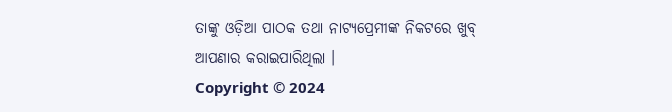ତାଙ୍କୁ ଓଡ଼ିଆ ପାଠକ ତଥା ନାଟ୍ୟପ୍ରେମୀଙ୍କ ନିକଟରେ ଖୁବ୍ ଆପଣାର କରାଇପାରିଥିଲା ।
Copyright © 2024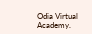Odia Virtual Academy.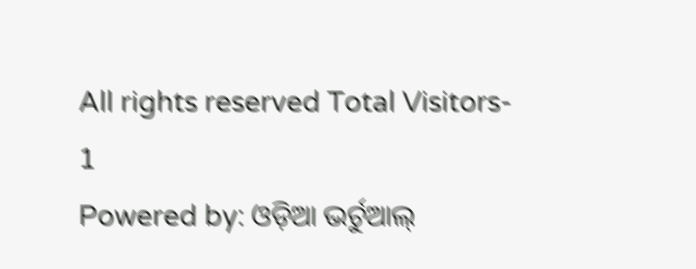All rights reserved Total Visitors- 1
Powered by: ଓଡ଼ିଆ ଭର୍ଚୁଆଲ୍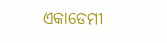ଏକାଡେମୀ